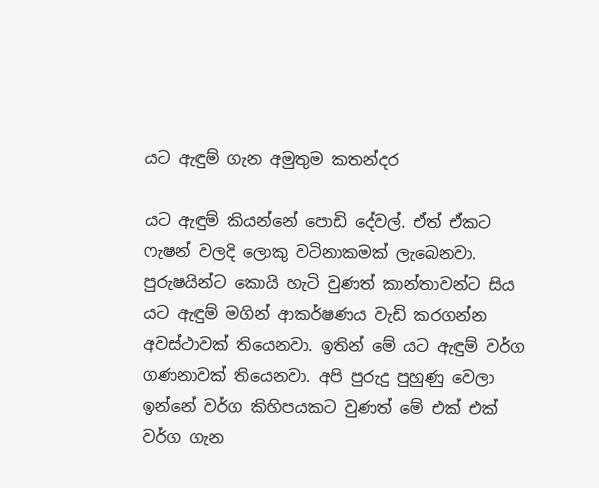යට ඇඳුම් ගැන අමුතුම කතන්දර

යට ඇඳුම් කියන්නේ පොඩි දේවල්. ඒත් ඒකට ෆැෂන් වලදි ලොකු වටිනාකමක් ලැබෙනවා. පුරුෂයින්ට කොයි හැටි වුණත් කාන්තාවන්ට සිය යට ඇඳුම් මගින් ආකර්ෂණය වැඩි කරගන්න අවස්ථාවක් තියෙනවා. ඉතින් මේ යට ඇඳුම් වර්ග ගණනාවක් තියෙනවා. අපි පුරුදු පුහුණු වෙලා ඉන්නේ වර්ග කිහිපයකට වුණත් මේ එක් එක් වර්ග ගැන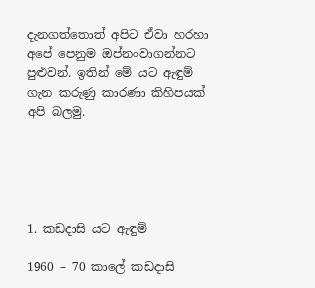දැනගත්තොත් අපිට ඒවා හරහා අපේ පෙනුම ඔප්නංවාගන්නට පුළුවන්. ඉතින් මේ යට ඇඳුම් ගැන කරුණු කාරණා කිහිපයක් අපි බලමු.





1. කඩදාසි යට ඇඳුම්

1960 – 70 කාලේ කඩදාසි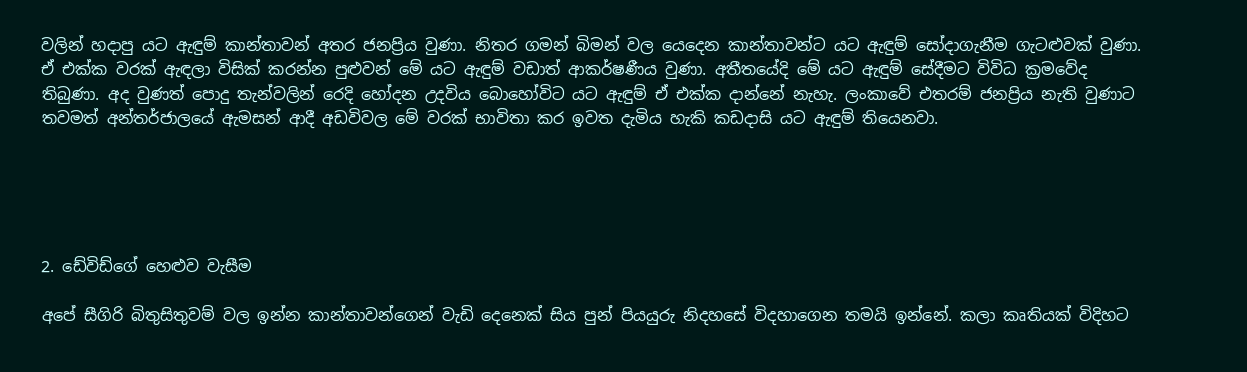වලින් හදාපු යට ඇඳුම් කාන්තාවන් අතර ජනප්‍රිය වුණා. නිතර ගමන් බිමන් වල යෙදෙන කාන්තාවන්ට යට ඇඳුම් සෝදාගැනීම ගැටළුවක් වුණා. ඒ එක්ක වරක් ඇඳලා විසික් කරන්න පුළුවන් මේ යට ඇඳුම් වඩාත් ආකර්ෂණීය වුණා. අතීතයේදි මේ යට ඇඳුම් සේදීමට විවිධ ක්‍රමවේද තිබුණා. අද වුණත් පොදු තැන්වලින් රෙදි හෝදන උදවිය බොහෝවිට යට ඇඳුම් ඒ එක්ක දාන්නේ නැහැ. ලංකාවේ එතරම් ජනප්‍රිය නැති වුණාට තවමත් අන්තර්ජාලයේ ඇමසන් ආදී අඩවිවල මේ වරක් භාවිතා කර ඉවත දැමිය හැකි කඩදාසි යට ඇඳුම් තියෙනවා.





2. ඩේවිඩ්ගේ හෙළුව වැසීම

අපේ සීගිරි බිතුසිතුවම් වල ඉන්න කාන්තාවන්ගෙන් වැඩි දෙනෙක් සිය පුන් පියයුරු නිදහසේ විදහාගෙන තමයි ඉන්නේ. කලා කෘතියක් විදිහට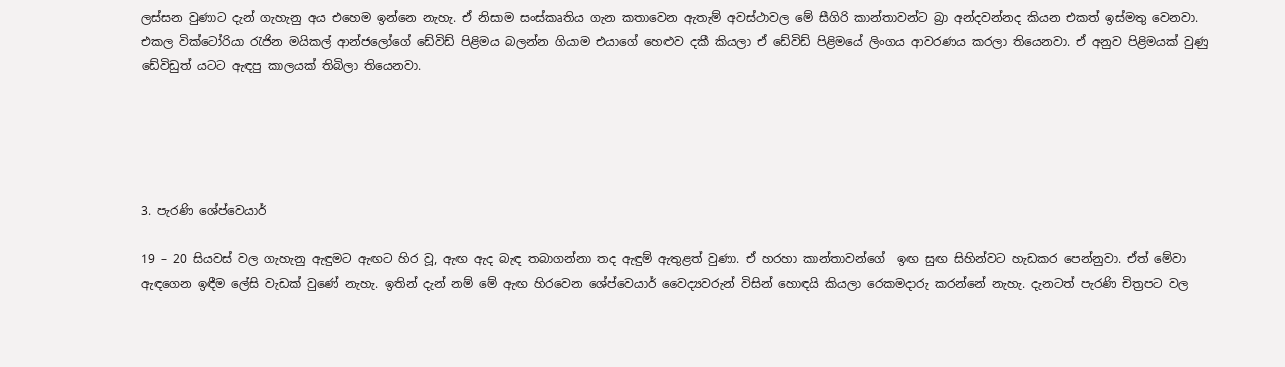ලස්සන වුණාට දැන් ගැහැනු අය එහෙම ඉන්නෙ නැහැ. ඒ නිසාම සංස්කෘතිය ගැන කතාවෙන ඇතැම් අවස්ථාවල මේ සීගිරි කාන්තාවන්ට බ්‍රා අන්දවන්නද කියන එකත් ඉස්මතු වෙනවා. එකල වික්ටෝරියා රැජින මයිකල් ආන්ජලෝගේ ඩේවිඩ් පිළිමය බලන්න ගියාම එයාගේ හෙළුව දකී කියලා ඒ ඩේවිඩ් පිළිමයේ ලිංගය ආවරණය කරලා තියෙනවා. ඒ අනුව පිළිමයක් වුණු ඩේවිඩුත් යටට ඇඳපු කාලයක් තිබිලා තියෙනවා.





3. පැරණි ශේප්වෙයාර්

19 – 20 සියවස් වල ගැහැනු ඇඳුමට ඇඟට හිර වූ, ඇඟ ඇද බැඳ තබාගන්නා තද ඇඳුම් ඇතුළත් වුණා. ඒ හරහා කාන්තාවන්ගේ  ඉඟ සුඟ සිහින්වට හැඩකර පෙන්නුවා. ඒත් මේවා ඇඳගෙන ඉඳීම ලේසි වැඩක් වුණේ නැහැ. ඉතින් දැන් නම් මේ ඇඟ හිරවෙන ශේප්වෙයාර් වෛද්‍යවරුන් විසින් හොඳයි කියලා රෙකමදාරු කරන්නේ නැහැ. දැනටත් පැරණි චිත්‍රපට වල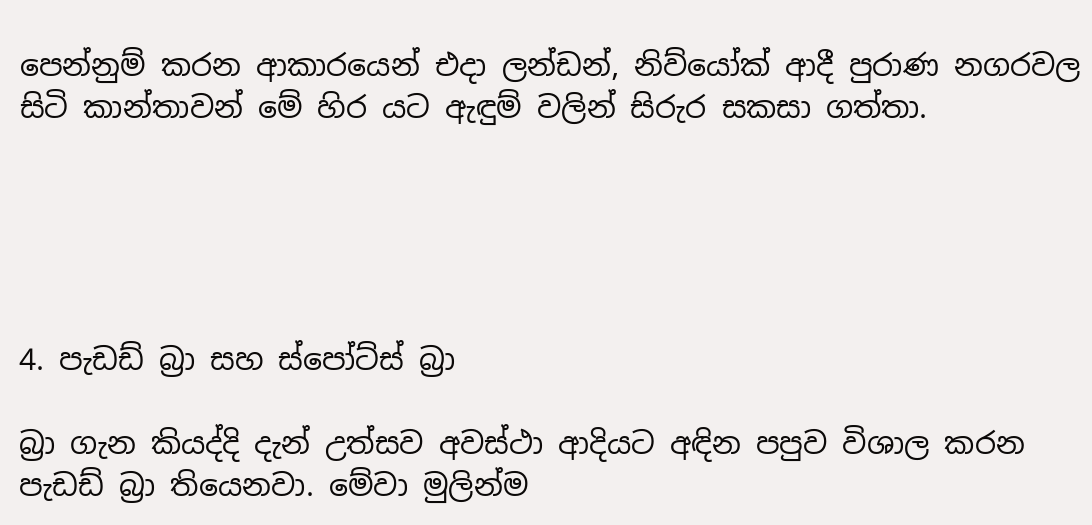පෙන්නුම් කරන ආකාරයෙන් එදා ලන්ඩන්, නිව්යෝක් ආදී පුරාණ නගරවල සිටි කාන්තාවන් මේ හිර යට ඇඳුම් වලින් සිරුර සකසා ගත්තා.





4. පැඩඩ් බ්‍රා සහ ස්පෝට්ස් බ්‍රා

බ්‍රා ගැන කියද්දි දැන් උත්සව අවස්ථා ආදියට අඳින පපුව විශාල කරන පැඩඩ් බ්‍රා තියෙනවා. මේවා මුලින්ම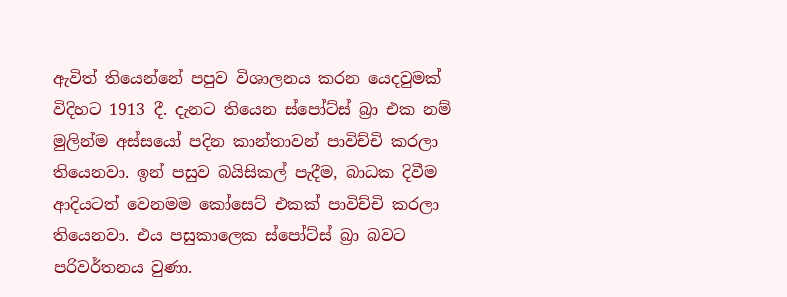ඇවිත් තියෙන්නේ පපුව විශාලනය කරන යෙදවුමක් විදිහට 1913 දී. දැනට තියෙන ස්පෝට්ස් බ්‍රා එක නම් මුලින්ම අස්සයෝ පදින කාන්තාවන් පාවිච්චි කරලා තියෙනවා. ඉන් පසුව බයිසිකල් පැදීම, බාධක දිවීම ආදියටත් වෙනමම කෝසෙට් එකක් පාවිච්චි කරලා තියෙනවා. එය පසුකාලෙක ස්පෝට්ස් බ්‍රා බවට පරිවර්තනය වුණා.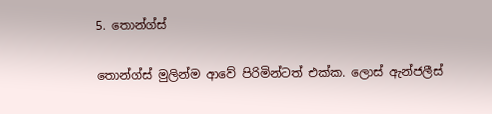5. තොන්ග්ස්

තොන්ග්ස් මුලින්ම ආවේ පිරිමින්ටත් එක්ක. ලොස් ඇන්ජලීස්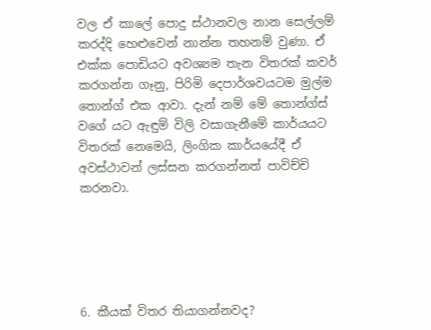වල ඒ කාලේ පොදු ස්ථානවල නාන සෙල්ලම් කරද්දි හෙළුවෙන් නාන්න තහනම් වුණා. ඒ එක්ක පොඩියට අවශ්‍යම තැන විතරක් කවර් කරගන්න ගෑනු, පිරිමි දෙපාර්ශවයටම මුල්ම තොන්ග් එක ආවා. දැන් නම් මේ තොන්ග්ස් වගේ යට ඇඳුම් විලි වසාගැනීමේ කාර්යයට විතරක් නෙමෙයි, ලිංගික කාර්යයේදී ඒ අවස්ථාවන් ලස්සන කරගන්නත් පාවිච්චි කරනවා.





6. කීයක් විතර තියාගන්නවද?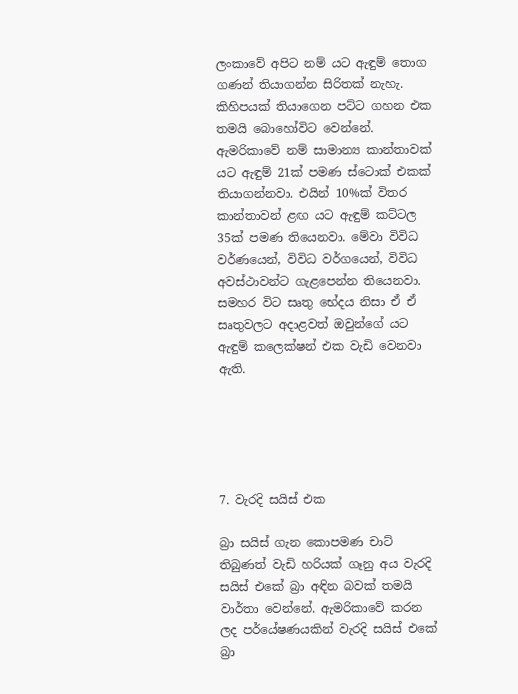ලංකාවේ අපිට නම් යට ඇඳුම් තොග ගණන් තියාගන්න සිරිතක් නැහැ. කිහිපයක් තියාගෙන පට්ට ගහන එක තමයි බොහෝවිට වෙන්නේ. ඇමරිකාවේ නම් සාමාන්‍ය කාන්තාවක් යට ඇඳුම් 21ක් පමණ ස්ටොක් එකක් තියාගන්නවා. එයින් 10%ක් විතර කාන්තාවන් ළඟ යට ඇඳුම් කට්ටල 35ක් පමණ තියෙනවා. මේවා විවිධ වර්ණයෙන්, විවිධ වර්ගයෙන්, විවිධ අවස්ථාවන්ට ගැළපෙන්න තියෙනවා. සමහර විට සෘතු භේදය නිසා ඒ ඒ සෘතුවලට අදාළවත් ඔවුන්ගේ යට ඇඳුම් කලෙක්ෂන් එක වැඩි වෙනවා ඇති.





7. වැරදි සයිස් එක

බ්‍රා සයිස් ගැන කොපමණ චාට් තිබුණත් වැඩි හරියක් ගෑනු අය වැරදි සයිස් එකේ බ්‍රා අඳින බවක් තමයි වාර්තා වෙන්නේ. ඇමරිකාවේ කරන ලද පර්යේෂණයකින් වැරදි සයිස් එකේ බ්‍රා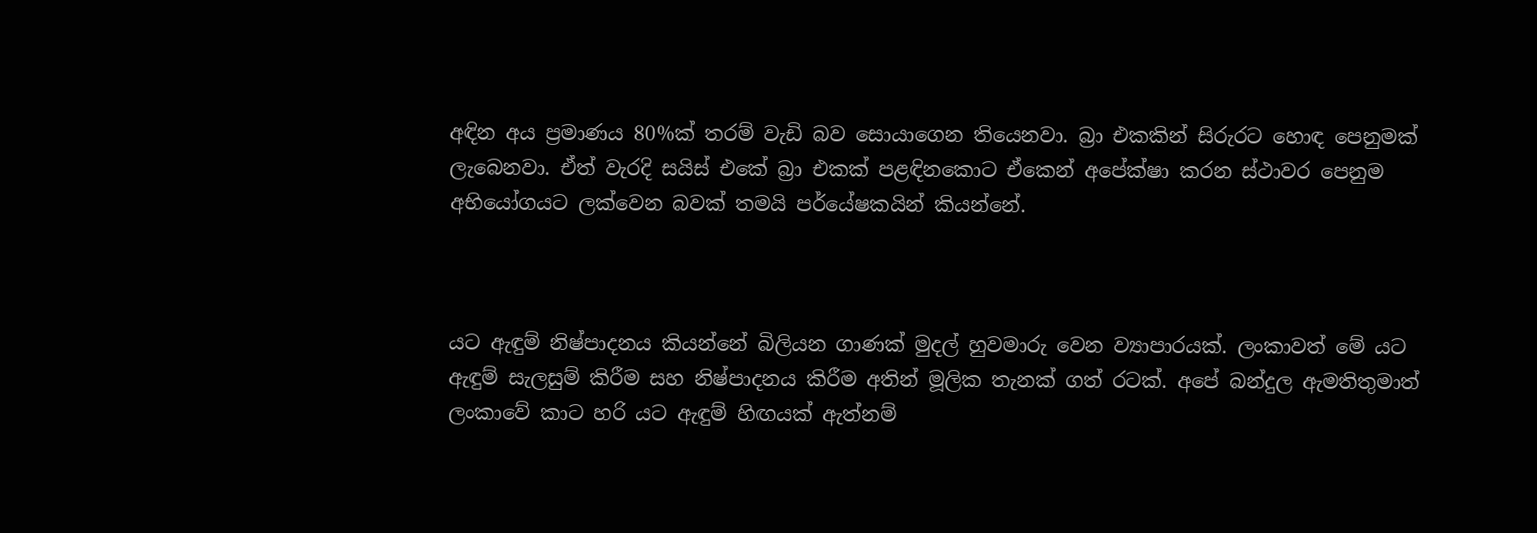අඳින අය ප්‍රමාණය 80%ක් තරම් වැඩි බව සොයාගෙන තියෙනවා. බ්‍රා එකකින් සිරුරට හොඳ පෙනුමක් ලැබෙනවා. ඒත් වැරදි සයිස් එකේ බ්‍රා එකක් පළඳිනකොට ඒකෙන් අපේක්ෂා කරන ස්ථාවර පෙනුම අභියෝගයට ලක්වෙන බවක් තමයි පර්යේෂකයින් කියන්නේ.



යට ඇඳුම් නිෂ්පාදනය කියන්නේ බිලියන ගාණක් මුදල් හුවමාරු වෙන ව්‍යාපාරයක්. ලංකාවත් මේ යට ඇඳුම් සැලසුම් කිරීම සහ නිෂ්පාදනය කිරීම අතින් මූලික තැනක් ගත් රටක්. අපේ බන්දුල ඇමතිතුමාත් ලංකාවේ කාට හරි යට ඇඳුම් හිඟයක් ඇත්නම්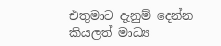එතුමාට දැනුම් දෙන්න කියලත් මාධ්‍ය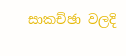සාකච්ඡා වලදි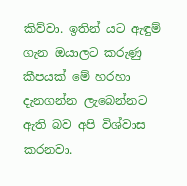කිව්වා. ඉතින් යට ඇඳුම් ගැන ඔයාලට කරුණු කීපයක් මේ හරහා දැනගන්න ලැබෙන්නට ඇති බව අපි විශ්වාස කරනවා.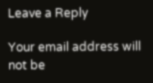Leave a Reply

Your email address will not be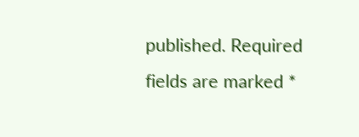published. Required fields are marked *